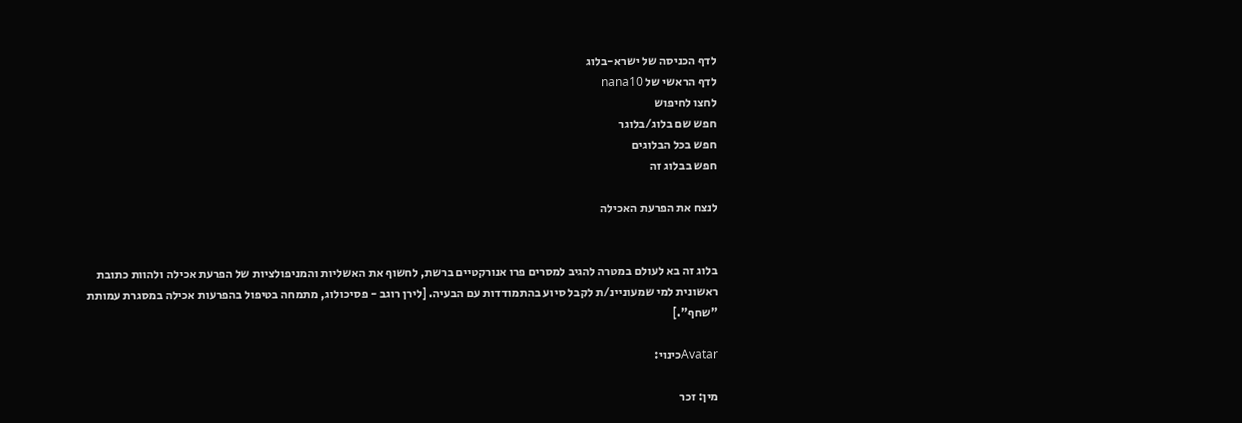לדף הכניסה של ישרא-בלוג
לדף הראשי של nana10
לחצו לחיפוש
חפש שם בלוג/בלוגר
חפש בכל הבלוגים
חפש בבלוג זה

לנצח את הפרעת האכילה


בלוג זה בא לעולם במטרה להגיב למסרים פרו אנורקטיים ברשת, לחשוף את האשליות והמניפולציות של הפרעת אכילה ולהוות כתובת ראשונית למי שמעוניינ/ת לקבל סיוע בהתמודדות עם הבעיה. [לירן רוגב - פסיכולוג, מתמחה בטיפול בהפרעות אכילה במסגרת עמותת "שחף".]

Avatarכינוי:

מין: זכר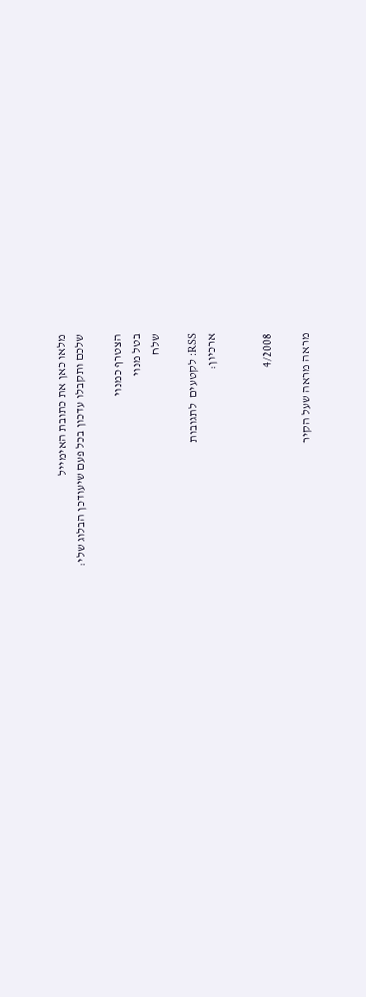מלאו כאן את כתובת האימייל
שלכם ותקבלו עדכון בכל פעם שיעודכן הבלוג שלי:

הצטרף כמנוי
בטל מנוי
שלח

RSS: לקטעים  לתגובות
ארכיון:


4/2008

מראה מראה שעל הקיר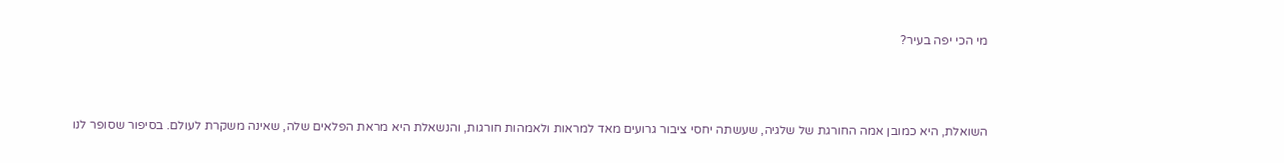מי הכי יפה בעיר?



השואלת, היא כמובן אמה החורגת של שלגיה, שעשתה יחסי ציבור גרועים מאד למראות ולאמהות חורגות, והנשאלת היא מראת הפלאים שלה, שאינה משקרת לעולם. בסיפור שסופר לנו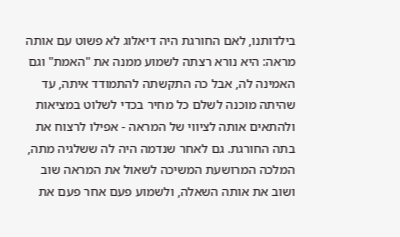בילדותנו, לאם החורגת היה דיאלוג לא פשוט עם אותה מראה: היא נורא רצתה לשמוע ממנה את "האמת" וגם האמינה לה, אבל כה התקשתה להתמודד איתה, עד שהיתה מוכנה לשלם כל מחיר בכדי לשלוט במציאות ולהתאים אותה לציווי של המראה - אפילו לרצוח את בתה החורגת. גם לאחר שנדמה היה לה ששלגיה מתה, המלכה המרושעת המשיכה לשאול את המראה שוב ושוב את אותה השאלה, ולשמוע פעם אחר פעם את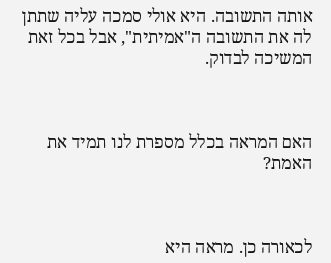אותה התשובה. היא אולי סמכה עליה שתתן לה את התשובה ה"אמיתית", אבל בכל זאת המשיכה לבדוק.



האם המראה בכלל מספרת לנו תמיד את האמת?



לכאורה כן. מראה היא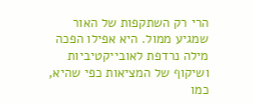הרי רק השתקפות של האור שמגיע ממול. היא אפילו הפכה מילה נרדפת לאובייקטיביות ושיקוף של המציאות כפי שהיא, כמו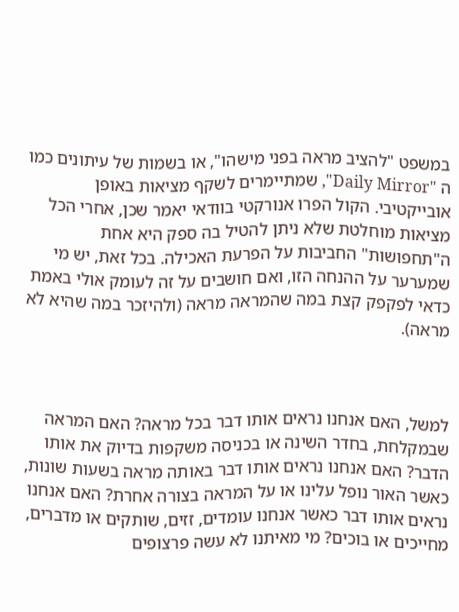במשפט "להציב מראה בפני מישהו", או בשמות של עיתונים כמו ה "Daily Mirror", שמתיימרים לשקף מציאות באופן אובייקטיבי. הקול הפרו אנורקטי בוודאי יאמר שכן, אחרי הכל מציאות מוחלטת שלא ניתן להטיל בה ספק היא אחת ה"תחפושות" החביבות על הפרעת האכילה. בכל זאת, יש מי שמערער על ההנחה הזו, ואם חושבים על זה לעומק אולי באמת כדאי לפקפק קצת במה שהמראה מראה (ולהיזכר במה שהיא לא מראה).



למשל, האם אנחנו נראים אותו דבר בכל מראה? האם המראה שבמקלחת, בחדר השינה או בכניסה משקפות בדיוק את אותו הדבר? האם אנחנו נראים אותו דבר באותה מראה בשעות שונות, כאשר האור נופל עלינו או על המראה בצורה אחרת? האם אנחנו נראים אותו דבר כאשר אנחנו עומדים, זזים, שותקים או מדברים, מחייכים או בוכים? מי מאיתנו לא עשה פרצופים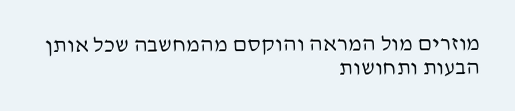מוזרים מול המראה והוקסם מהמחשבה שכל אותן הבעות ותחושות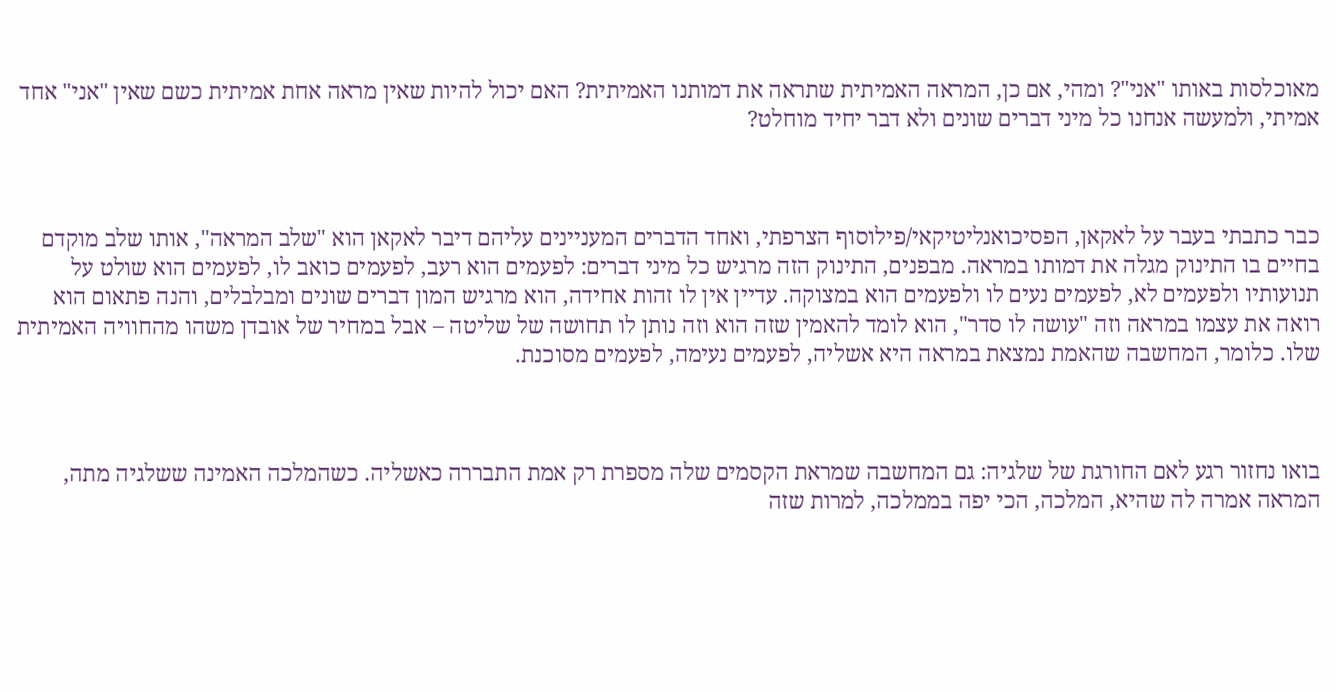מאוכלסות באותו "אני"? ומהי, אם כן, המראה האמיתית שתראה את דמותנו האמיתית? האם יכול להיות שאין מראה אחת אמיתית כשם שאין "אני" אחד אמיתי, ולמעשה אנחנו כל מיני דברים שונים ולא דבר יחיד מוחלט?



כבר כתבתי בעבר על לאקאן, הפסיכואנליטיקאי/פילוסוף הצרפתי, ואחד הדברים המעניינים עליהם דיבר לאקאן הוא "שלב המראה", אותו שלב מוקדם בחיים בו התינוק מגלה את דמותו במראה. מבפנים, התינוק הזה מרגיש כל מיני דברים: לפעמים הוא רעב, לפעמים כואב לו, לפעמים הוא שולט על תנועותיו ולפעמים לא, לפעמים נעים לו ולפעמים הוא במצוקה. עדיין אין לו זהות אחידה, הוא מרגיש המון דברים שונים ומבלבלים, והנה פתאום הוא רואה את עצמו במראה וזה "עושה לו סדר", הוא לומד להאמין שזה הוא וזה נותן לו תחושה של שליטה – אבל במחיר של אובדן משהו מהחוויה האמיתית שלו. כלומר, המחשבה שהאמת נמצאת במראה היא אשליה, לפעמים נעימה, לפעמים מסוכנת.



בואו נחזור רגע לאם החורגת של שלגיה: גם המחשבה שמראת הקסמים שלה מספרת רק אמת התבררה כאשליה. כשהמלכה האמינה ששלגיה מתה, המראה אמרה לה שהיא, המלכה, הכי יפה בממלכה, למרות שזה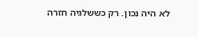לא היה נכון. רק כששלגיה חזרה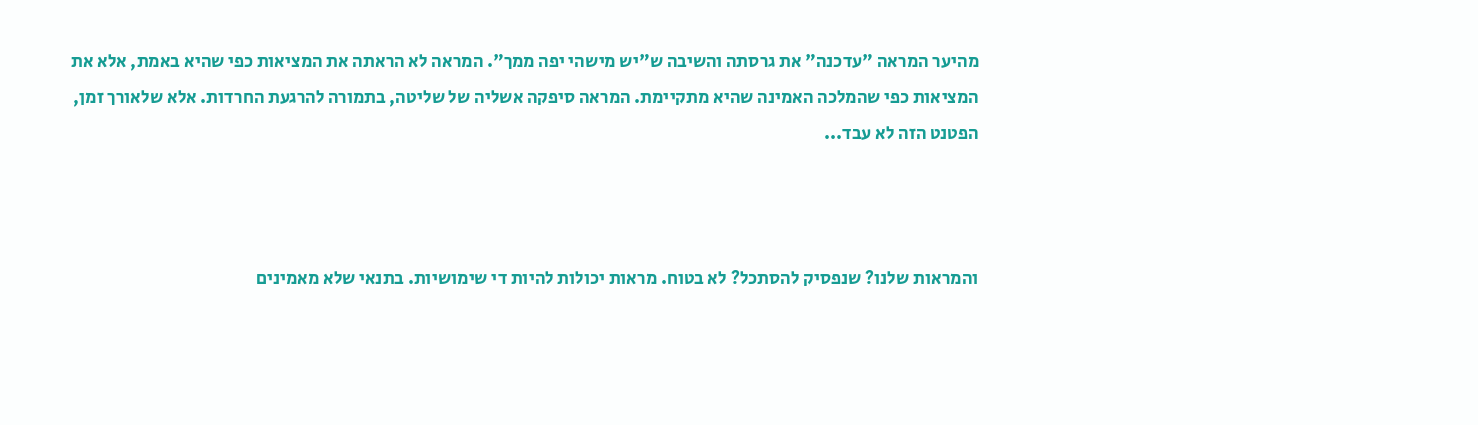מהיער המראה "עדכנה" את גרסתה והשיבה ש"יש מישהי יפה ממך". המראה לא הראתה את המציאות כפי שהיא באמת, אלא את המציאות כפי שהמלכה האמינה שהיא מתקיימת. המראה סיפקה אשליה של שליטה, בתמורה להרגעת החרדות. אלא שלאורך זמן, הפטנט הזה לא עבד...



והמראות שלנו? שנפסיק להסתכל? לא בטוח. מראות יכולות להיות די שימושיות. בתנאי שלא מאמינים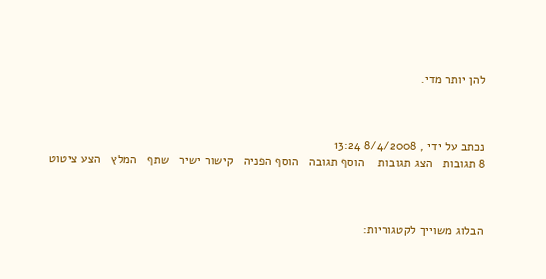להן יותר מדי.



נכתב על ידי , 8/4/2008 13:24
8 תגובות   הצג תגובות    הוסף תגובה   הוסף הפניה   קישור ישיר   שתף   המלץ   הצע ציטוט



הבלוג משוייך לקטגוריות: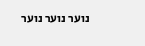נוער נוער נוער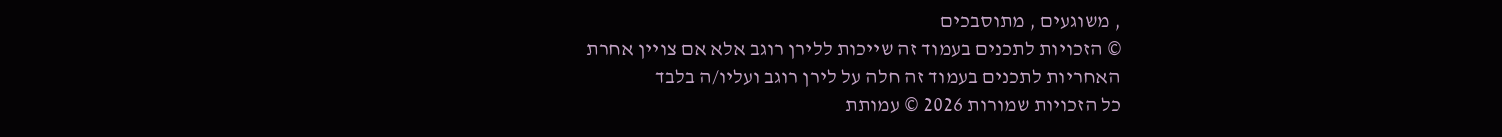, משוגעים , מתוסבכים
© הזכויות לתכנים בעמוד זה שייכות ללירן רוגב אלא אם צויין אחרת
האחריות לתכנים בעמוד זה חלה על לירן רוגב ועליו/ה בלבד
כל הזכויות שמורות 2026 © עמותת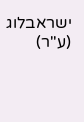ישראבלוג (ע"ר)